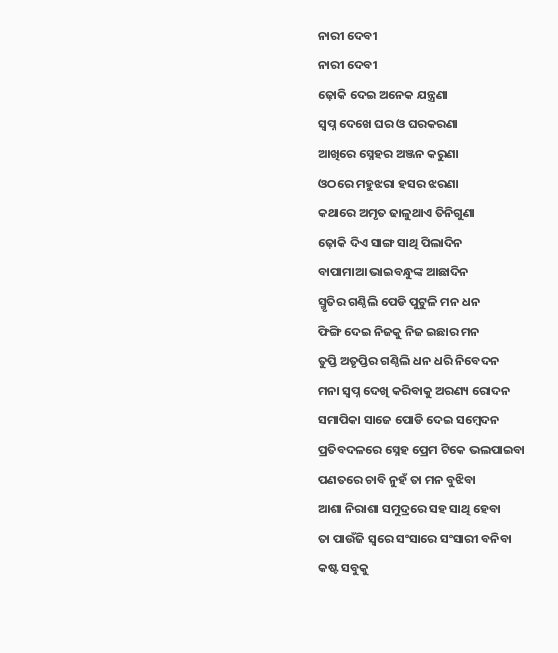ନାରୀ ଦେବୀ
ନାରୀ ଦେବୀ
ଢ଼ୋକି ଦେଇ ଅନେକ ଯନ୍ତ୍ରଣା
ସ୍ବପ୍ନ ଦେଖେ ଘର ଓ ଘରକରଣା
ଆଖିରେ ସ୍ନେହର ଅଞ୍ଜନ କରୁଣା
ଓଠରେ ମହୁଝରା ହସର ଝରଣା
କଥାରେ ଅମୃତ ଢାଳୁଥାଏ ତିନିଗୁଣା
ଢ଼ୋକି ଦିଏ ସାଙ୍ଗ ସାଥି ପିଲାଦିନ
ବାପାମାଆ ଭାଇବନ୍ଧୁଙ୍କ ଆଛାଦିନ
ସ୍ମୃତିର ଗଣ୍ଠିଲି ପେଡି ପୁଟୁଳି ମନ ଧନ
ଫିଙ୍ଗି ଦେଇ ନିଜକୁ ନିଜ ଇଛାର ମନ
ତୁପ୍ତି ଅତୃପ୍ତିର ଗଣ୍ଠିଲି ଧନ ଧରି ନିବେଦନ
ମନା ସ୍ବପ୍ନ ଦେଖି କରିବାକୁ ଅରଣ୍ୟ ରୋଦନ
ସମାପିକା ସାଜେ ପୋଡି ଦେଇ ସମ୍ବେଦନ
ପ୍ରତିବଦଳରେ ସ୍ନେହ ପ୍ରେମ ଟିକେ ଭଲପାଇବା
ପଣତରେ ଚାବି ନୁହଁ ତା ମନ ବୁଝିବା
ଆଶା ନିରାଶା ସମୁଦ୍ରରେ ସହ ସାଥି ହେବା
ତା ପାଉଁଜି ସ୍ଵରେ ସଂସାରେ ସଂସାରୀ ବନିବା
କଷ୍ଟ ସବୁକୁ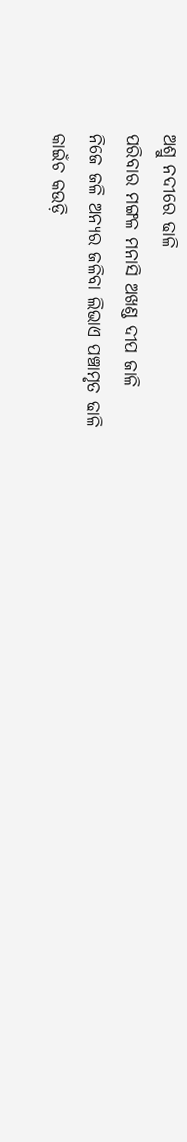ଅଶ୍ରୁ ନଦୀରେ ଢାଳି
ପରିବାର ମଙ୍ଗଳ ମନାସି ଅଖଣ୍ଡ ଦୀପ ଜାଳି
ନିଜେ ଜଳି ଅନ୍ୟର ଜଳିବା ଲିଭାଏ ପଞ୍ଚାମୃତ ଢାଳି
କାଇଁଚ କଉଡ଼ି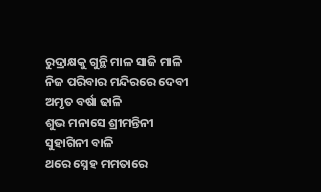ରୁଦ୍ରାକ୍ଷକୁ ଗୁନ୍ଥି ମାଳ ସାଜି ମାଳି
ନିଜ ପରିବାର ମନ୍ଦିରରେ ଦେବୀ ଅମୃତ ବର୍ଷା ଢାଳି
ଶୁଭ ମନାସେ ଶ୍ରୀମନ୍ତିନୀ ସୁହାଗିନୀ ବାଳି
ଥରେ ସ୍ନେହ ମମତାରେ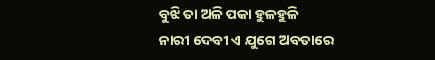ବୁଝି ତା ଅଳି ପକା ହୁଳହୁଳି
ନାରୀ ଦେବୀ ଏ ଯୁଗେ ଅବତାରେ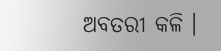ଅବତରୀ କଳି ।